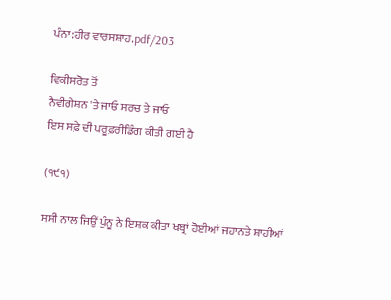ਪੰਨਾ:ਹੀਰ ਵਾਰਸਸ਼ਾਹ.pdf/203

ਵਿਕੀਸਰੋਤ ਤੋਂ
ਨੈਵੀਗੇਸ਼ਨ 'ਤੇ ਜਾਓ ਸਰਚ ਤੇ ਜਾਓ
ਇਸ ਸਫ਼ੇ ਦੀ ਪਰੂਫ਼ਰੀਡਿੰਗ ਕੀਤੀ ਗਈ ਹੈ

(੧੯੧)

ਸਸੀ ਨਾਲ ਜਿਉਂ ਪੁੰਨੂ ਨੇ ਇਸ਼ਕ ਕੀਤਾ ਖਬ੍ਰਾਂ ਹੋਈਆਂ ਜਹਾਨਤੇ ਸ਼ਾਹੀਆਂ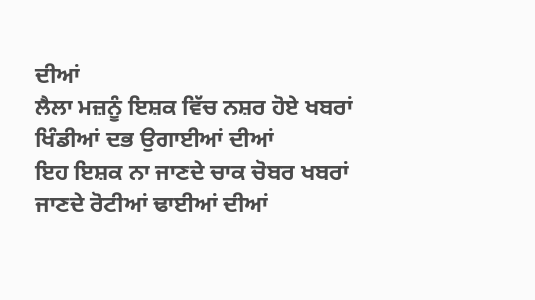ਦੀਆਂ
ਲੈਲਾ ਮਜ਼ਨੂੰ ਇਸ਼ਕ ਵਿੱਚ ਨਸ਼ਰ ਹੋਏ ਖਬਰਾਂ ਖਿੰਡੀਆਂ ਦਭ ਉਗਾਈਆਂ ਦੀਆਂ
ਇਹ ਇਸ਼ਕ ਨਾ ਜਾਣਦੇ ਚਾਕ ਚੋਬਰ ਖਬਰਾਂ ਜਾਣਦੇ ਰੋਟੀਆਂ ਢਾਈਆਂ ਦੀਆਂ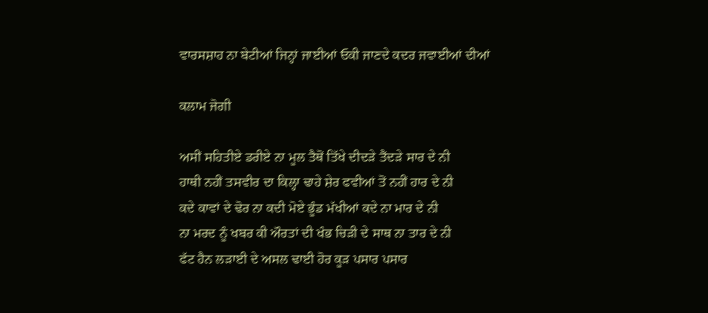ਵਾਰਸਸ਼ਾਹ ਨਾ ਬੇਟੀਆਂ ਜਿਨ੍ਹਾਂ ਜਾਈਆਂ ਓਕੀ ਜਾਣਦੇ ਕਦਰ ਜਵਾਈਆਂ ਦੀਆਂ

ਕਲਾਮ ਜੋਗੀ

ਅਸੀਂ ਸਹਿਤੀਏ ਡਰੀਏ ਨਾ ਮੂਲ ਤੈਥੋਂ ਤਿੱਖੇ ਦੀਦੜੇ ਤੈਂਦੜੇ ਸਾਰ ਦੇ ਨੀ
ਹਾਥੀ ਨਹੀਂ ਤਸਵੀਰ ਦਾ ਕਿਲ੍ਹਾ ਢਾਹੇ ਸ਼ੇਰ ਫਵੀਆਂ ਤੋਂ ਨਹੀਂ ਹਾਰ ਦੇ ਨੀ
ਕਦੇ ਕਾਵਾਂ ਦੇ ਢੋਰ ਨਾ ਕਦੀ ਮੋਏ ਭੂੰਡ ਮੱਖੀਆਂ ਕਦੇ ਨਾ ਮਾਰ ਦੇ ਨੀ
ਨਾ ਮਰਦ ਨੂੰ ਖਬਰ ਕੀ ਔਰਤਾਂ ਦੀ ਖੰਭ ਚਿੜੀ ਦੇ ਸਾਥ ਨਾ ਤਾਰ ਦੇ ਨੀ
ਫੱਟ ਹੈਨ ਲੜਾਈ ਦੇ ਅਸਲ ਢਾਈ ਹੋਰ ਕੂੜ ਪਸਾਰ ਪਸਾਰ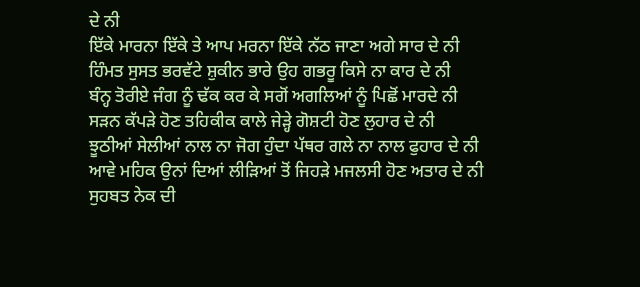ਦੇ ਨੀ
ਇੱਕੇ ਮਾਰਨਾ ਇੱਕੇ ਤੇ ਆਪ ਮਰਨਾ ਇੱਕੇ ਨੱਠ ਜਾਣਾ ਅਗੇ ਸਾਰ ਦੇ ਨੀ
ਹਿੰਮਤ ਸੁਸਤ ਭਰਵੱਟੇ ਸ਼ੁਕੀਨ ਭਾਰੇ ਉਹ ਗਭਰੂ ਕਿਸੇ ਨਾ ਕਾਰ ਦੇ ਨੀ
ਬੰਨ੍ਹ ਤੋਰੀਏ ਜੰਗ ਨੂੰ ਢੱਕ ਕਰ ਕੇ ਸਗੋਂ ਅਗਲਿਆਂ ਨੂੰ ਪਿਛੋਂ ਮਾਰਦੇ ਨੀ
ਸੜਨ ਕੱਪੜੇ ਹੋਣ ਤਹਿਕੀਕ ਕਾਲੇ ਜੇੜ੍ਹੇ ਗੋਸ਼ਟੀ ਹੋਣ ਲੁਹਾਰ ਦੇ ਨੀ
ਝੂਠੀਆਂ ਸੇਲੀਆਂ ਨਾਲ ਨਾ ਜੋਗ ਹੁੰਦਾ ਪੱਥਰ ਗਲੇ ਨਾ ਨਾਲ ਫੁਹਾਰ ਦੇ ਨੀ
ਆਵੇ ਮਹਿਕ ਉਨਾਂ ਦਿਆਂ ਲੀੜਿਆਂ ਤੋਂ ਜਿਹੜੇ ਮਜਲਸੀ ਹੋਣ ਅਤਾਰ ਦੇ ਨੀ
ਸੁਹਬਤ ਨੇਕ ਦੀ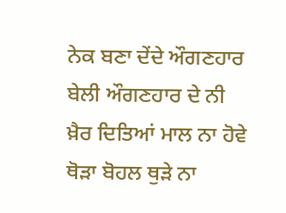ਨੇਕ ਬਣਾ ਦੇਂਦੇ ਔਗਣਹਾਰ ਬੇਲੀ ਔਗਣਹਾਰ ਦੇ ਨੀ
ਖ਼ੈਰ ਦਿਤਿਆਂ ਮਾਲ ਨਾ ਹੋਵੇ ਥੋੜਾ ਬੋਹਲ ਥੁੜੇ ਨਾ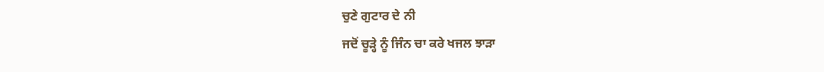ਚੁਣੇ ਗੁਟਾਰ ਦੇ ਨੀ
ਜਦੋਂ ਚੂੜ੍ਹੇ ਨੂੰ ਜਿੰਨ ਚਾ ਕਰੇ ਖਜਲ ਝਾੜਾ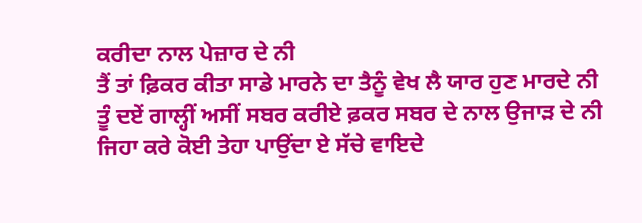ਕਰੀਦਾ ਨਾਲ ਪੇਜ਼ਾਰ ਦੇ ਨੀ
ਤੈਂ ਤਾਂ ਫ਼ਿਕਰ ਕੀਤਾ ਸਾਡੇ ਮਾਰਨੇ ਦਾ ਤੈਨੂੰ ਵੇਖ ਲੈ ਯਾਰ ਹੁਣ ਮਾਰਦੇ ਨੀ
ਤੂੰ ਦਏਂ ਗਾਲ੍ਹੀਂ ਅਸੀਂ ਸਬਰ ਕਰੀਏ ਫ਼ਕਰ ਸਬਰ ਦੇ ਨਾਲ ਉਜਾੜ ਦੇ ਨੀ
ਜਿਹਾ ਕਰੇ ਕੋਈ ਤੇਹਾ ਪਾਉਂਦਾ ਏ ਸੱਚੇ ਵਾਇਦੇ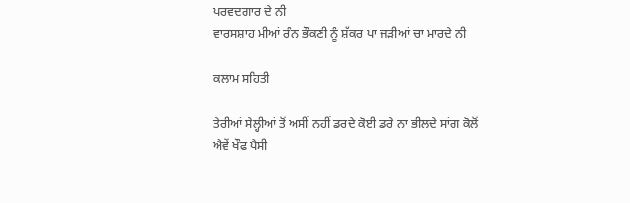ਪਰਵਦਗਾਰ ਦੇ ਨੀ
ਵਾਰਸਸ਼ਾਹ ਮੀਆਂ ਰੰਨ ਭੌਕਣੀ ਨੂੰ ਸ਼ੱਕਰ ਪਾ ਜੜੀਆਂ ਚਾ ਮਾਰਦੇ ਨੀ

ਕਲਾਮ ਸਹਿਤੀ

ਤੇਰੀਆਂ ਸੇਲ੍ਹੀਆਂ ਤੋਂ ਅਸੀਂ ਨਹੀਂ ਡਰਦੇ ਕੋਈ ਡਰੇ ਨਾ ਭੀਲਦੇ ਸਾਂਗ ਕੋਲੋਂ
ਐਵੇਂ ਖੌਫ ਪੈਸੀ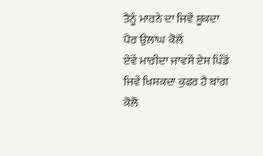ਤੈਨੂੰ ਮਾਰਨੇ ਦਾ ਜਿਵੇਂ ਸ਼ੂਕਦਾ ਪੈਰ ਉਲਾਂਘ ਕੋਲੋਂ
ਏਵੇਂ ਮਾਰੀਦਾ ਜਾਵਸੇਂ ਏਸ ਪਿੰਡੋਂ ਜਿਵੇਂ ਖਿਸਕਦਾ ਕੁਫਰ ਹੈ ਬਾਂਗ ਕੋਲੋ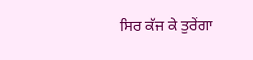ਸਿਰ ਕੱਜ ਕੇ ਤੁਰੇਂਗਾ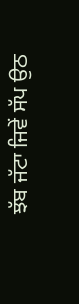ਝੱਬ ਜੱਟਾ ਜਿਵੇਂ ਸੱਪ ਉਠ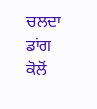ਚਲਦਾ ਡਾਂਗ ਕੋਲੋਂ